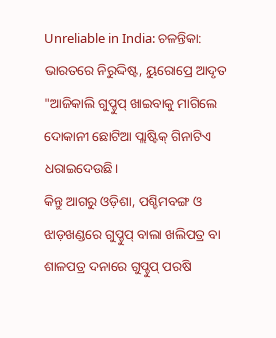Unreliable in India: ଚଳନ୍ତିକା: ଭାରତରେ ନିରୁଦ୍ଦିଷ୍ଟ, ୟୁରୋପ୍ରେ ଆଦୃତ
"ଆଜିକାଲି ଗୁପ୍ଚୁପ୍ ଖାଇବାକୁ ମାଗିଲେ ଦୋକାନୀ ଛୋଟିଆ ପ୍ଲାଷ୍ଟିକ୍ ଗିନାଟିଏ ଧରାଇଦେଉଛି।
କିନ୍ତୁ ଆଗରୁ ଓଡ଼ିଶା, ପଶ୍ଚିମବଙ୍ଗ ଓ ଝାଡ଼ଖଣ୍ଡରେ ଗୁପ୍ଚୁପ୍ ବାଲା ଖଲିପତ୍ର ବା ଶାଳପତ୍ର ଦନାରେ ଗୁପ୍ଚୁପ୍ ପରଷି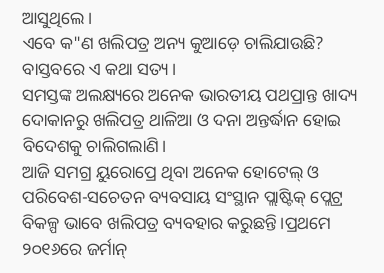ଆସୁଥିଲେ।
ଏବେ କ"ଣ ଖଲିପତ୍ର ଅନ୍ୟ କୁଆଡ଼େ ଚାଲିଯାଉଛି?
ବାସ୍ତବରେ ଏ କଥା ସତ୍ୟ।
ସମସ୍ତଙ୍କ ଅଲକ୍ଷ୍ୟରେ ଅନେକ ଭାରତୀୟ ପଥପ୍ରାନ୍ତ ଖାଦ୍ୟ ଦୋକାନରୁ ଖଲିପତ୍ର ଥାଳିଆ ଓ ଦନା ଅନ୍ତର୍ଦ୍ଧାନ ହୋଇ ବିଦେଶକୁ ଚାଲିଗଲାଣି।
ଆଜି ସମଗ୍ର ୟୁରୋପ୍ରେ ଥିବା ଅନେକ ହୋଟେଲ୍ ଓ ପରିବେଶ-ସଚେତନ ବ୍ୟବସାୟ ସଂସ୍ଥାନ ପ୍ଲାଷ୍ଟିକ୍ ପ୍ଲେଟ୍ର ବିକଳ୍ପ ଭାବେ ଖଲିପତ୍ର ବ୍ୟବହାର କରୁଛନ୍ତି।ପ୍ରଥମେ ୨୦୧୬ରେ ଜର୍ମାନ୍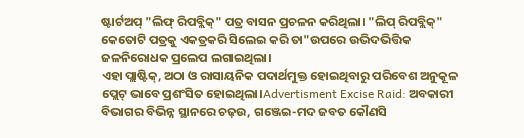ଷ୍ଟାର୍ଟଅପ୍ "ଲିଫ୍ ରିପବ୍ଲିକ୍" ପତ୍ର ବାସନ ପ୍ରଚଳନ କରିଥିଲା। "ଲିପ୍ ରିପବ୍ଲିକ୍" କେତୋଟି ପତ୍ରକୁ ଏକତ୍ରକରି ସିଲେଇ କରି ତା"ଉପରେ ଉଦ୍ଭିଦଭିତ୍ତିକ ଜଳନିରୋଧକ ପ୍ରଲେପ ଲଗାଇଥିଲା।
ଏହା ପ୍ଲାଷ୍ଟିକ୍, ଅଠା ଓ ରାସାୟନିକ ପଦାର୍ଥମୁକ୍ତ ହୋଇଥିବାରୁ ପରିବେଶ ଅନୁକୂଳ ପ୍ଲେଟ୍ ଭାବେ ପ୍ରଶଂସିତ ହୋଇଥିଲା।Advertisment Excise Raid: ଅବକାରୀ ବିଭାଗର ବିଭିନ୍ନ ସ୍ଥାନରେ ଚଢ଼ଉ, ଗଞ୍ଜେଇ-ମଦ ଜବତ କୌଣସି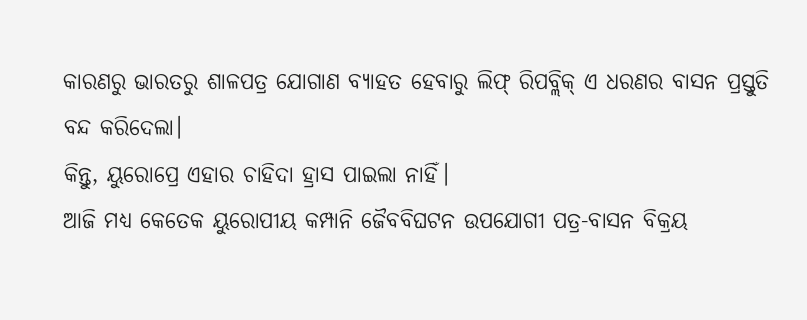କାରଣରୁ ଭାରତରୁ ଶାଳପତ୍ର ଯୋଗାଣ ବ୍ୟାହତ ହେବାରୁ ଲିଫ୍ ରିପବ୍ଲିକ୍ ଏ ଧରଣର ବାସନ ପ୍ରସ୍ତୁତି ବନ୍ଦ କରିଦେଲା।
କିନ୍ତୁ, ୟୁରୋପ୍ରେ ଏହାର ଚାହିଦା ହ୍ରାସ ପାଇଲା ନାହିଁ।
ଆଜି ମଧ୍ୟ କେତେକ ୟୁରୋପୀୟ କମ୍ପାନି ଜୈବବିଘଟନ ଉପଯୋଗୀ ପତ୍ର-ବାସନ ବିକ୍ରୟ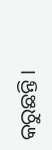କରୁଛନ୍ତି।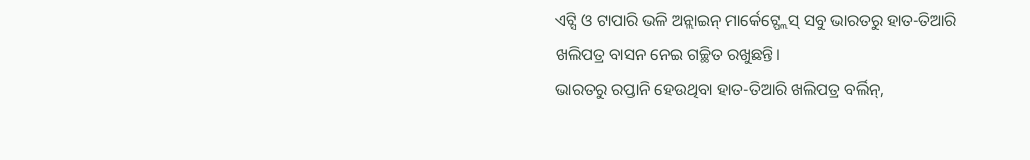ଏଟ୍ସି ଓ ଟାପାରି ଭଳି ଅନ୍ଲାଇନ୍ ମାର୍କେଟ୍ପ୍ଲେସ୍ ସବୁ ଭାରତରୁ ହାତ-ତିଆରି ଖଲିପତ୍ର ବାସନ ନେଇ ଗଚ୍ଛିତ ରଖୁଛନ୍ତି।
ଭାରତରୁ ରପ୍ତାନି ହେଉଥିବା ହାତ-ତିଆରି ଖଲିପତ୍ର ବର୍ଲିନ୍,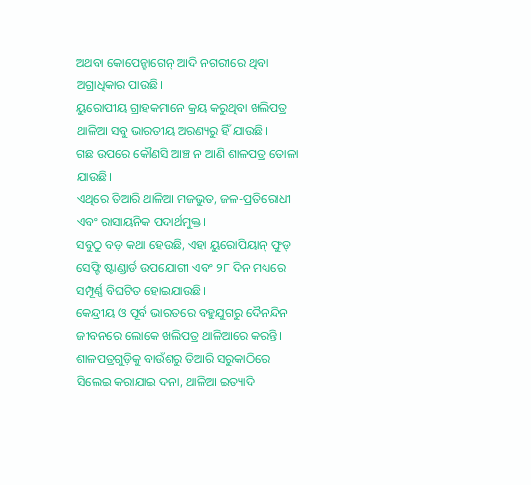ଅଥବା କୋପେନ୍ହାଗେନ୍ ଆଦି ନଗରୀରେ ଥିବା ଅଗ୍ରାଧିକାର ପାଉଛି।
ୟୁରୋପୀୟ ଗ୍ରାହକମାନେ କ୍ରୟ କରୁଥିବା ଖଲିପତ୍ର ଥାଳିଆ ସବୁ ଭାରତୀୟ ଅରଣ୍ୟରୁ ହିଁ ଯାଉଛି।
ଗଛ ଉପରେ କୌଣସି ଆଞ୍ଚ ନ ଆଣି ଶାଳପତ୍ର ତୋଳା ଯାଉଛି।
ଏଥିରେ ତିଆରି ଥାଳିଆ ମଜଭୁତ, ଜଳ-ପ୍ରତିରୋଧୀ ଏବଂ ରାସାୟନିକ ପଦାର୍ଥମୁକ୍ତ।
ସବୁଠୁ ବଡ଼ କଥା ହେଉଛି, ଏହା ୟୁରୋପିୟାନ୍ ଫୁଡ୍ ସେଫ୍ଟି ଷ୍ଟାଣ୍ଡାର୍ଡ ଉପଯୋଗୀ ଏବଂ ୨୮ ଦିନ ମଧ୍ୟରେ ସମ୍ପୂର୍ଣ୍ଣ ବିଘଟିତ ହୋଇଯାଉଛି।
କେନ୍ଦ୍ରୀୟ ଓ ପୂର୍ବ ଭାରତରେ ବହୁଯୁଗରୁ ଦୈନନ୍ଦିନ ଜୀବନରେ ଲୋକେ ଖଲିପତ୍ର ଥାଳିଆରେ କରନ୍ତି।
ଶାଳପତ୍ରଗୁଡ଼ିକୁ ବାଉଁଶରୁ ତିଆରି ସରୁକାଠିରେ ସିଲେଇ କରାଯାଇ ଦନା, ଥାଳିଆ ଇତ୍ୟାଦି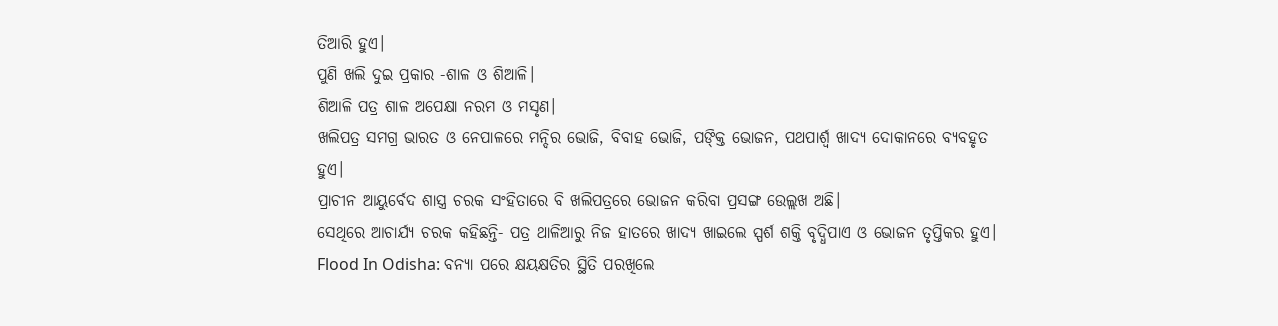ତିଆରି ହୁଏ।
ପୁଣି ଖଲି ଦୁଇ ପ୍ରକାର -ଶାଳ ଓ ଶିଆଳି।
ଶିଆଳି ପତ୍ର ଶାଳ ଅପେକ୍ଷା ନରମ ଓ ମସୃଣ।
ଖଲିପତ୍ର ସମଗ୍ର ଭାରତ ଓ ନେପାଳରେ ମନ୍ଦିର ଭୋଜି, ବିବାହ ଭୋଜି, ପଙ୍କ୍ତି ଭୋଜନ, ପଥପାର୍ଶ୍ବ ଖାଦ୍ୟ ଦୋକାନରେ ବ୍ୟବହୃତ ହୁଏ।
ପ୍ରାଚୀନ ଆୟୁର୍ବେଦ ଶାସ୍ତ୍ର ଚରକ ସଂହିତାରେ ବି ଖଲିପତ୍ରରେ ଭୋଜନ କରିବା ପ୍ରସଙ୍ଗ ଉେଲ୍ଲଖ ଅଛି।
ସେଥିରେ ଆଚାର୍ଯ୍ୟ ଚରକ କହିଛନ୍ତି- ପତ୍ର ଥାଳିଆରୁ ନିଜ ହାତରେ ଖାଦ୍ୟ ଖାଇଲେ ସ୍ପର୍ଶ ଶକ୍ତି ବୃଦ୍ଧିପାଏ ଓ ଭୋଜନ ତୃପ୍ତିକର ହୁଏ।
Flood In Odisha: ବନ୍ୟା ପରେ କ୍ଷୟକ୍ଷତିର ସ୍ଥିତି ପରଖିଲେ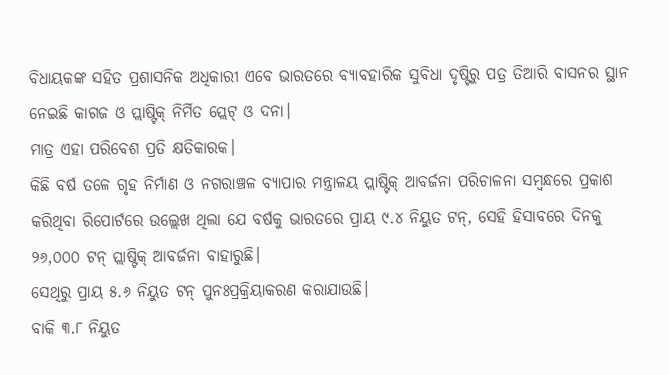ବିଧାୟକଙ୍କ ସହିତ ପ୍ରଶାସନିକ ଅଧିକାରୀ ଏବେ ଭାରତରେ ବ୍ୟାବହାରିକ ସୁବିଧା ଦୃଷ୍ଟିରୁ ପତ୍ର ତିଆରି ବାସନର ସ୍ଥାନ ନେଇଛି କାଗଜ ଓ ପ୍ଲାଷ୍ଟିକ୍ ନିର୍ମିତ ପ୍ଲେଟ୍ ଓ ଦନା।
ମାତ୍ର ଏହା ପରିବେଶ ପ୍ରତି କ୍ଷତିକାରକ।
କିଛି ବର୍ଷ ତଳେ ଗୃହ ନିର୍ମାଣ ଓ ନଗରାଞ୍ଚଳ ବ୍ୟାପାର ମନ୍ତ୍ରାଳୟ ପ୍ଲାଷ୍ଟିକ୍ ଆବର୍ଜନା ପରିଚାଳନା ସମ୍ବନ୍ଧରେ ପ୍ରକାଶ କରିଥିବା ରିପୋର୍ଟରେ ଉଲ୍ଲେଖ ଥିଲା ଯେ ବର୍ଷକୁ ଭାରତରେ ପ୍ରାୟ ୯.୪ ନିୟୁତ ଟନ୍, ସେହି ହିସାବରେ ଦିନକୁ ୨୬,୦୦୦ ଟନ୍ ପ୍ଲାଷ୍ଟିକ୍ ଆବର୍ଜନା ବାହାରୁଛି।
ସେଥିରୁ ପ୍ରାୟ ୫.୬ ନିୟୁତ ଟନ୍ ପୁନଃପ୍ରକ୍ରିୟାକରଣ କରାଯାଉଛି।
ବାକି ୩.୮ ନିୟୁତ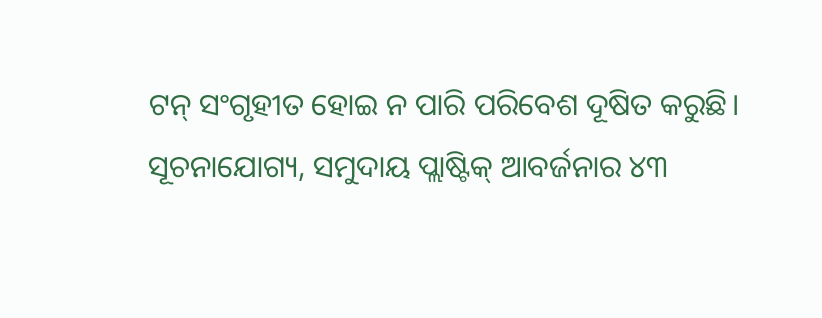ଟନ୍ ସଂଗୃହୀତ ହୋଇ ନ ପାରି ପରିବେଶ ଦୂଷିତ କରୁଛି।
ସୂଚନାଯୋଗ୍ୟ, ସମୁଦାୟ ପ୍ଲାଷ୍ଟିକ୍ ଆବର୍ଜନାର ୪୩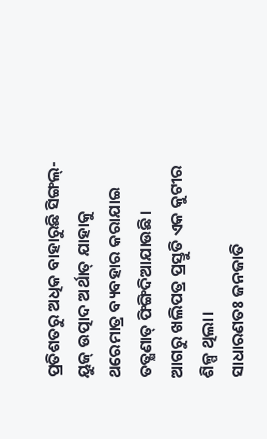ପ୍ରତିଶତରୁ ଅଧିକ ବାହାରୁଛି ସିଙ୍ଗଲ୍-ୟୁଜ୍ ଉତ୍ପାଦ ଅର୍ଥାତ୍ ଯାହାକୁ ଥରେମାତ୍ର ବ୍ୟବହାର କରାଯାଇ ତତ୍କ୍ଷଣାତ୍ ଫିଙ୍ଗିଦିଆଯାଉଛି।
ଆଗରୁ ଖଲିପତ୍ର ପ୍ରସ୍ତୁତି ଏକ କୁଟୀର ଶିଳ୍ପ ଥିଲା।
ସାଧାରଣତଃ ଜନଜାତି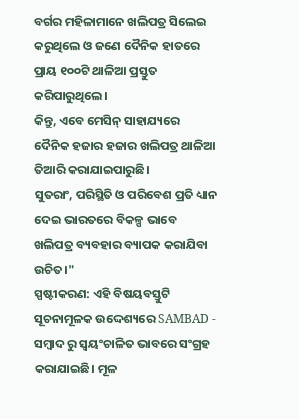ବର୍ଗର ମହିଳାମାନେ ଖଲିପତ୍ର ସିଲେଇ କରୁଥିଲେ ଓ ଜଣେ ଦୈନିକ ହାତରେ ପ୍ରାୟ ୧୦୦ଟି ଥାଳିଆ ପ୍ରସ୍ତୁତ କରିପାରୁଥିଲେ।
କିନ୍ତୁ, ଏବେ ମେସିନ୍ ସାହାଯ୍ୟରେ ଦୈନିକ ହଜାର ହଜାର ଖଲିପତ୍ର ଥାଳିଆ ତିଆରି କରାଯାଇପାରୁଛି।
ସୁତରାଂ, ପରିସ୍ଥିତି ଓ ପରିବେଶ ପ୍ରତି ଧ୍ୟାନ ଦେଇ ଭାରତରେ ବିକଳ୍ପ ଭାବେ ଖଲିପତ୍ର ବ୍ୟବହାର ବ୍ୟାପକ କରାଯିବା ଉଚିତ।"
ସ୍ପଷ୍ଟୀକରଣ: ଏହି ବିଷୟବସ୍ତୁଟି ସୂଚନାମୂଳକ ଉଦ୍ଦେଶ୍ୟରେ SAMBAD - ସମ୍ବାଦ ରୁ ସ୍ୱୟଂଚାଳିତ ଭାବରେ ସଂଗ୍ରହ କରାଯାଇଛି। ମୂଳ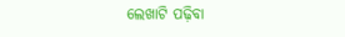ଲେଖାଟି ପଢ଼ିବା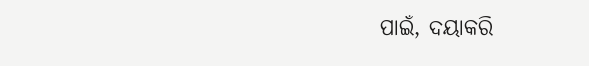ପାଇଁ, ଦୟାକରି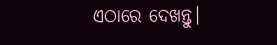ଏଠାରେ ଦେଖନ୍ତୁ।